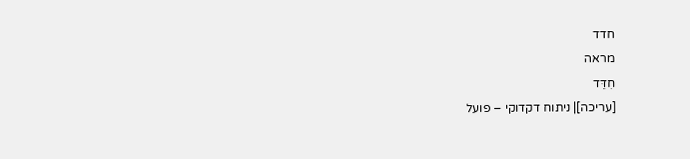חדד
מראה
חִדֵּד
[עריכה]| ניתוח דקדוקי – פועל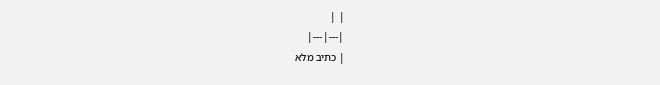| |
|---|---|
| כתיב מלא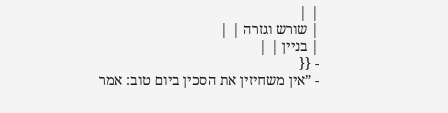| |
| שורש וגזרה | |
| בניין | |
- {{
- ”אין משחיזין את הסכין ביום טוב: אמר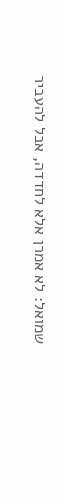שמואל: לא אמרן אלא לחדדה, אבל להעביר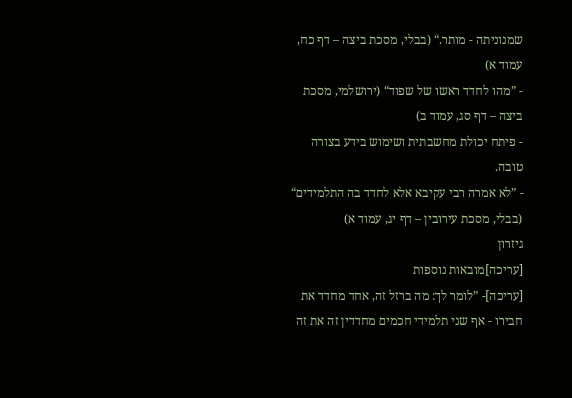שמנוניתה - מותר.“ (בבלי, מסכת ביצה – דף כח, עמוד א)
- ”מהו לחדד ראשו של שפוד“ (ירושלמי, מסכת ביצה – דף סג, עמוד ב)
- פיתח יכולת מחשבתית ושימוש בידע בצורה טובה.
- ”לא אמרה רבי עקיבא אלא לחדד בה התלמידים“ (בבלי, מסכת עירובין – דף יג, עמוד א)
גיזרון
[עריכה]מובאות נוספות
[עריכה]- ”לומר לך: מה ברזל זה, אחד מחדד את חבירו - אף שני תלמידי חכמים מחדדין זה את זה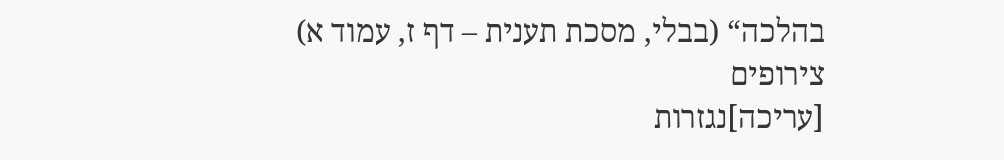בהלכה“ (בבלי, מסכת תענית – דף ז, עמוד א)
צירופים
[עריכה]נגזרות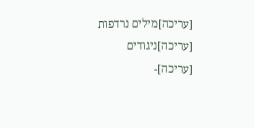[עריכה]מילים נרדפות
[עריכה]ניגודים
[עריכה]-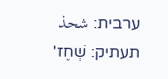ערבית: شحذ תעתיק: שְׁחֶז'